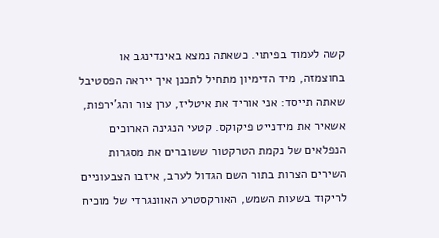קשה לעמוד בפיתוי. כשאתה נמצא באינדינגב או בחוצמזה, מיד הדימיון מתחיל לתכנן איך ייראה הפסטיבל שאתה תייסד: אני אוריד את איטליז, ערן צור והג'ירפות, אשאיר את מידנייט פיקוקס. קטעי הנגינה הארוכים הנפלאים של נקמת הטרקטור ששוברים את מסגרות השירים הצרות בתור השם הגדול לערב, איזבו הצבעוניים לריקוד בשעות השמש, האורקסטרע האוונגרדי של מוכיח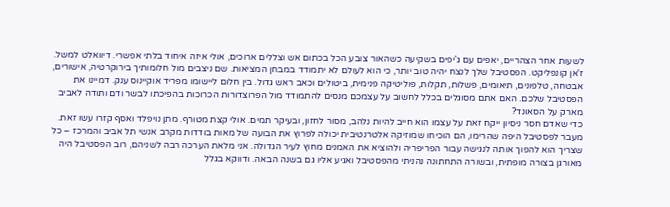לשעות אחר הצהריים, יאפים עם ג'יפים בשקיעה כשהאור צובע הכל בכתום אש וצללים ארוכים, אולי איזה איחוד בלתי אפשרי. דיוואלט למשל. ז'אן קונפליקט. הפסטיבל שלך לנצח יהיה טוב יותר, כי הוא לעולם לא יתמודד במבחן המציאות. שם ניצבים מול חלומותיך בירוקרטיה, אישורים, אבטחה, טלפונים, תיאומים, פשלות, תקלות, פוליטיקה פנימית, ביטולים וכאב ראש גדול. בין חלום ליישומו מפריד אוקיינוס ענק. דמיינו את הפסטיבל שלכם. האם אתם מסוגלים בכלל לחשוב על עצמכם מנסים להתמודד מול הפרוצדורות הכרוכות בהפיכתו לבשר ודם ותודה לאביב מארק על הסאונד?
כדי שאדם חסר ניסיון ייקח זאת על עצמו הוא חייב להיות נלהב, מסור לחזון, ובעיקר תמים. אולי קצת מטורף. מתן נויפלד ואסף קזרו עשו זאת. מעבר לפסטיבל היפה שהרימו, הם הוכיחו שמוזיקה אלטרנטיבית יכולה לפרוץ את הבועה של מאות בודדות מקרב אנשי תל אביב והמרכז – כל שצריך הוא להפוך אותה לנגישה עבור הפריפריה ולהוציא את האמנים מחוץ לעיר הגדולה. אני מלאת הערכה רבה לשניהם, רוב הפסטיבל היה מאורגן בצורה מופתית, ובשורה התחתונה נהניתי מהפסטיבל ואגיע אליו גם בשנה הבאה. ודווקא בגלל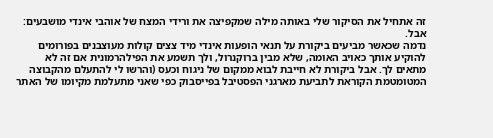זה אתחיל את הסיקור שלי באותה מילה שמקפיצה את ורידי המצח של אוהבי אינדי מושבעים: אבל.
נדמה שכאשר מביעים ביקורת על תנאי הופעות אינדי מיד צצים קולות מעוצבנים בפורומים להוקיע אותך כאויב האומה, שלא מבין ברוקנרול, ולך תשמע את הפילהרמונית אם זה לא מתאים לך. אבל ביקורת לא חייבת לבוא ממקום של ניגוח וכעס (והרשו לי להתעלם מהקבוצה המטומטמת הקוראת לתביעת מארגני הפסטיבל בפייסבוק כפי שאני מתעלמת מקיומו של האתר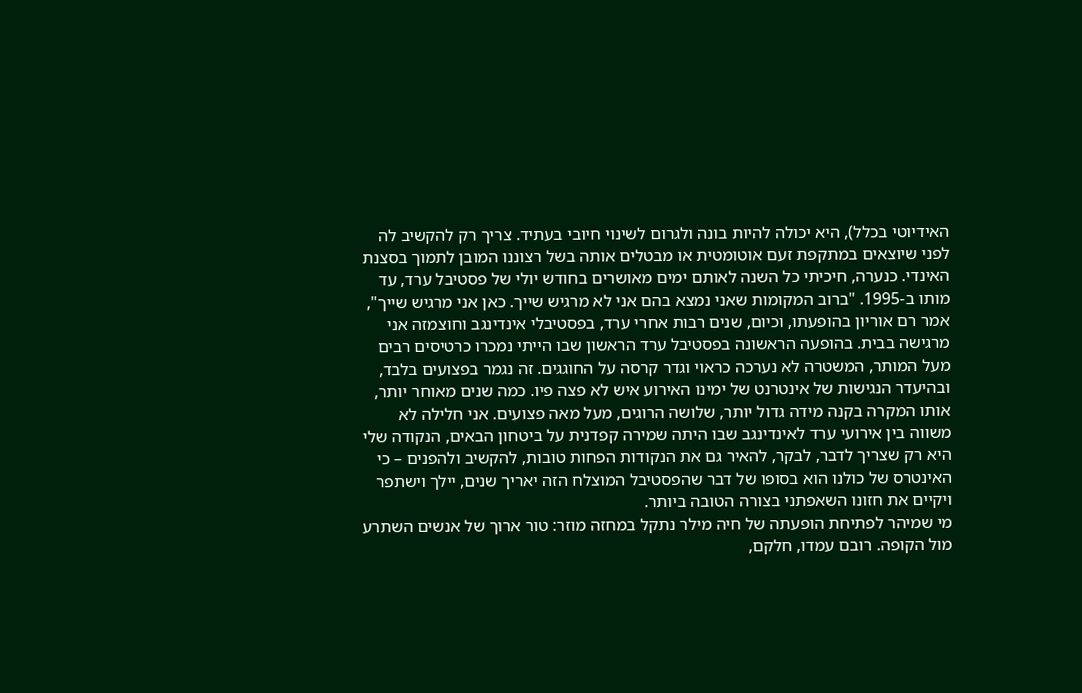האידיוטי בכלל), היא יכולה להיות בונה ולגרום לשינוי חיובי בעתיד. צריך רק להקשיב לה לפני שיוצאים במתקפת זעם אוטומטית או מבטלים אותה בשל רצוננו המובן לתמוך בסצנת האינדי. כנערה, חיכיתי כל השנה לאותם ימים מאושרים בחודש יולי של פסטיבל ערד, עד מותו ב-1995. "ברוב המקומות שאני נמצא בהם אני לא מרגיש שייך. כאן אני מרגיש שייך", אמר רם אוריון בהופעתו, וכיום, שנים רבות אחרי ערד, בפסטיבלי אינדינגב וחוצמזה אני מרגישה בבית. בהופעה הראשונה בפסטיבל ערד הראשון שבו הייתי נמכרו כרטיסים רבים מעל המותר, המשטרה לא נערכה כראוי וגדר קרסה על החוגגים. זה נגמר בפצועים בלבד, ובהיעדר הנגישות של אינטרנט של ימינו האירוע איש לא פצה פיו. כמה שנים מאוחר יותר, אותו המקרה בקנה מידה גדול יותר, שלושה הרוגים, מעל מאה פצועים. אני חלילה לא משווה בין אירועי ערד לאינדינגב שבו היתה שמירה קפדנית על ביטחון הבאים, הנקודה שלי היא רק שצריך לדבר, לבקר, להאיר גם את הנקודות הפחות טובות, להקשיב ולהפנים – כי האינטרס של כולנו הוא בסופו של דבר שהפסטיבל המוצלח הזה יאריך שנים, יילך וישתפר ויקיים את חזונו השאפתני בצורה הטובה ביותר.
מי שמיהר לפתיחת הופעתה של חיה מילר נתקל במחזה מוזר: טור ארוך של אנשים השתרע מול הקופה. רובם עמדו, חלקם,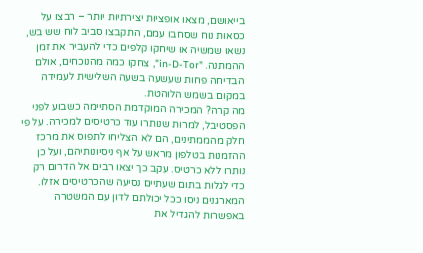בייאושם, מצאו אופציות יצירתיות יותר – רבצו על כסאות נוח שסחבו עמם, התקבצו סביב לוח שש בש, נשאו שמשיה או שיחקו קלפים כדי להעביר את זמן ההמתנה. "in-D-Tor", צחקו כמה מהנוכחים, אולם הבדיחה פחות שעשעה בשעה השלישית לעמידה במקום בשמש הלוהטת.
מה קרה? המכירה המוקדמת הסתיימה כשבוע לפני הפסטיבל, למרות שנותרו עוד כרטיסים למכירה. על פי חלק מהממתינים, הם לא הצליחו לתפוס את מרכז ההזמנות בטלפון מראש על אף ניסיונותיהם, ועל כן נותרו ללא כרטיס. עקב כך יצאו רבים אל הדרום רק כדי לגלות בתום שעתיים נסיעה שהכרטיסים אזלו. המארגנים ניסו ככל יכולתם לדון עם המשטרה באפשרות להגדיל את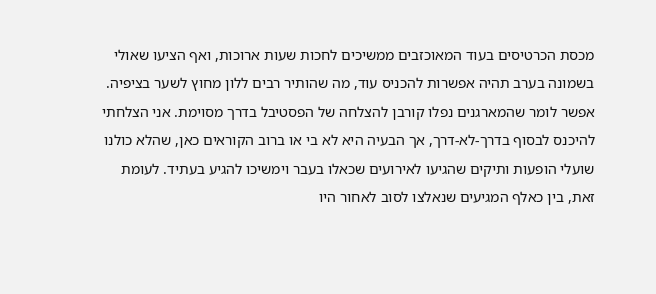מכסת הכרטיסים בעוד המאוכזבים ממשיכים לחכות שעות ארוכות, ואף הציעו שאולי בשמונה בערב תהיה אפשרות להכניס עוד, מה שהותיר רבים ללון מחוץ לשער בציפיה.
אפשר לומר שהמארגנים נפלו קורבן להצלחה של הפסטיבל בדרך מסוימת. אני הצלחתי להיכנס לבסוף בדרך-לא-דרך, אך הבעיה היא לא בי או ברוב הקוראים כאן, שהלא כולנו שועלי הופעות ותיקים שהגיעו לאירועים שכאלו בעבר וימשיכו להגיע בעתיד. לעומת זאת, בין כאלף המגיעים שנאלצו לסוב לאחור היו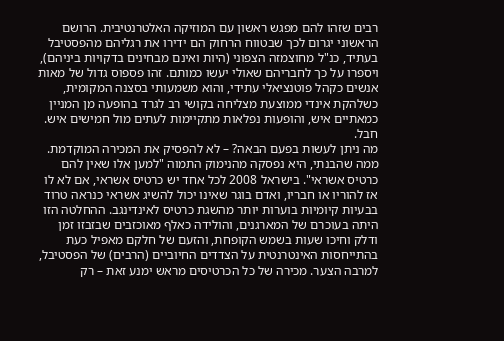רבים שזהו להם מפגש ראשון עם המוזיקה האלטרנטיבית. הרושם הראשוני יגרום לכך שבטווח הרחוק הם ידירו את רגליהם מהפסטיבל בעתיד, כנ"ל מחוצמזה הצפוני (היות ואינם מבחינים בדקויות ביניהם), ויספרו על כך לחבריהם שאולי יעשו כמותם. זהו פספוס גדול של מאות אנשים כקהל פוטנציאלי עתידי, והוא משמעותי בסצנה המקומית, כשלהקת אינדי ממוצעת מצליחה בקושי רב לגרד בהופעה מן המניין כמאתיים איש, והופעות נפלאות מתקיימות לעתים מול חמישים איש. חבל.
מה ניתן לעשות בפעם הבאה? – לא להפסיק את המכירה המוקדמת. ממה שהבנתי, היא נפסקה מהנימוק התמוה "למען אלו שאין להם כרטיס אשראי". בישראל 2008 לכל אחד יש כרטיס אשראי, אם לא לו אז להוריו או חבריו, ואדם בוגר שאינו יכול להשיג אשראי כנראה טרוד בבעיות קיומיות בוערות יותר מהשגת כרטיס לאינדינגב. ההחלטה הזו היתה בעוכרם של המארגנים, והולידה כאלף מאוכזבים שבזבזו זמן ודלק וחיכו שעות בשמש הקופחת, והזעם של חלקם מאפיל כעת בהתייחסות האינטרנטית על הצדדים החיוביים (הרבים) של הפסטיבל, למרבה הצער. מכירה של כל הכרטיסים מראש ימנע זאת – רק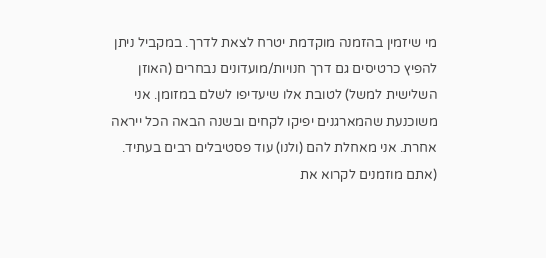מי שיזמין בהזמנה מוקדמת יטרח לצאת לדרך. במקביל ניתן להפיץ כרטיסים גם דרך חנויות/מועדונים נבחרים (האוזן השלישית למשל) לטובת אלו שיעדיפו לשלם במזומן. אני משוכנעת שהמארגנים יפיקו לקחים ובשנה הבאה הכל ייראה אחרת. אני מאחלת להם (ולנו) עוד פסטיבלים רבים בעתיד. (אתם מוזמנים לקרוא את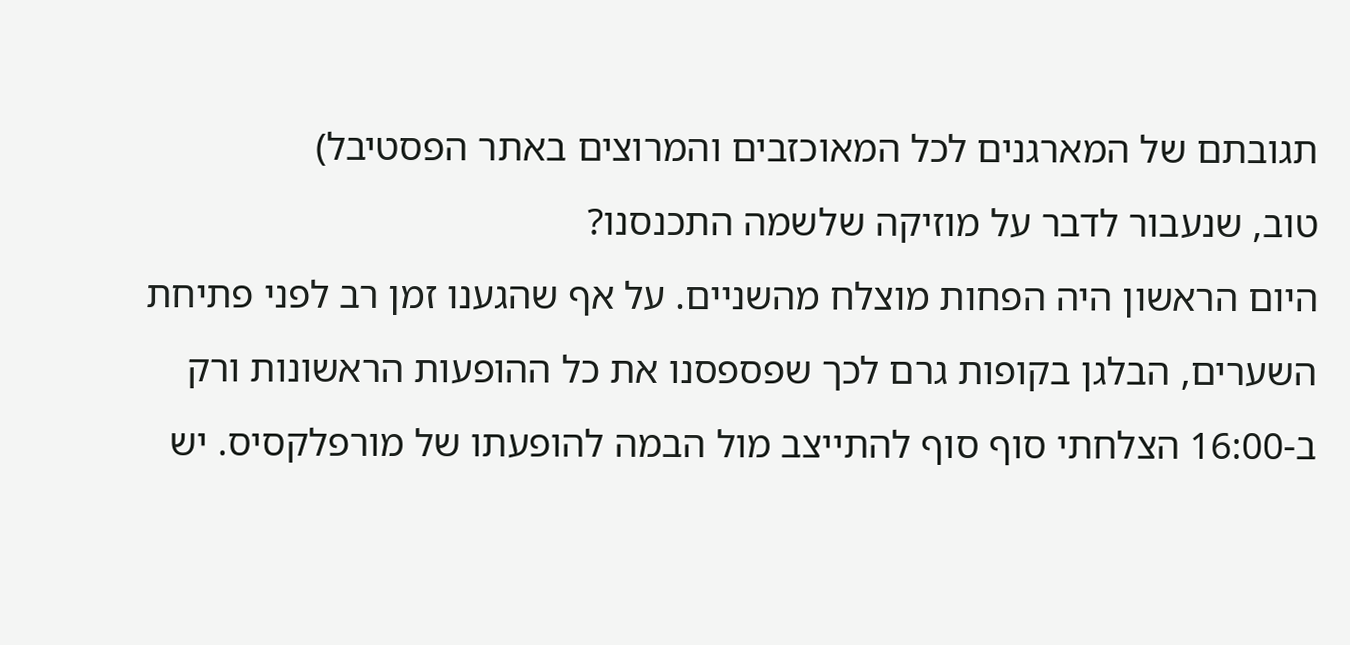תגובתם של המארגנים לכל המאוכזבים והמרוצים באתר הפסטיבל)
טוב, שנעבור לדבר על מוזיקה שלשמה התכנסנו?
היום הראשון היה הפחות מוצלח מהשניים. על אף שהגענו זמן רב לפני פתיחת השערים, הבלגן בקופות גרם לכך שפספסנו את כל ההופעות הראשונות ורק ב-16:00 הצלחתי סוף סוף להתייצב מול הבמה להופעתו של מורפלקסיס. יש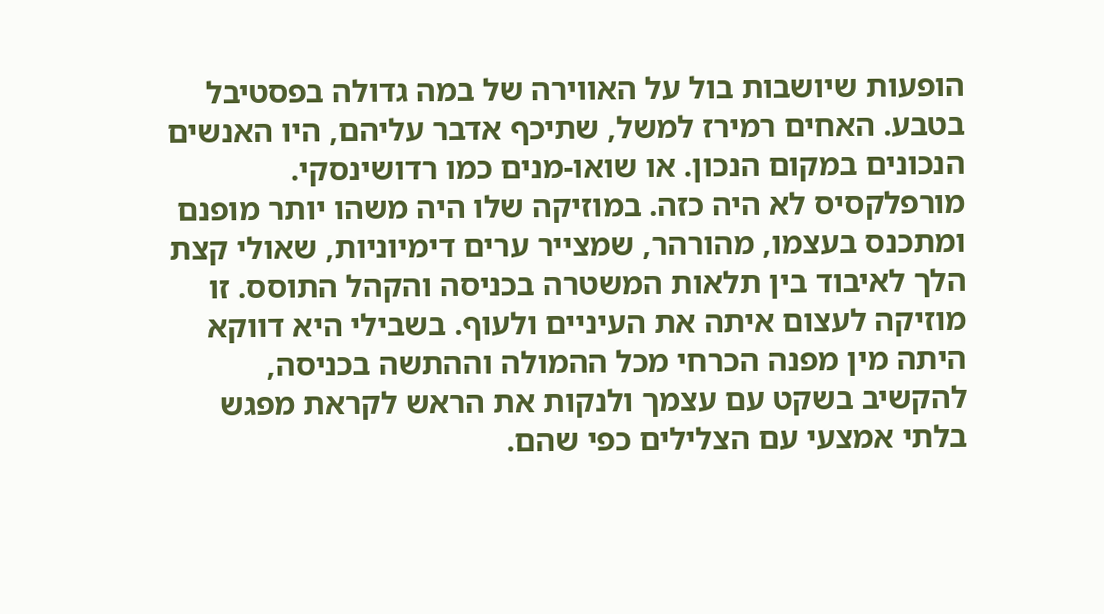הופעות שיושבות בול על האווירה של במה גדולה בפסטיבל בטבע. האחים רמירז למשל, שתיכף אדבר עליהם, היו האנשים הנכונים במקום הנכון. או שואו-מנים כמו רדושינסקי. מורפלקסיס לא היה כזה. במוזיקה שלו היה משהו יותר מופנם ומתכנס בעצמו, מהורהר, שמצייר ערים דימיוניות, שאולי קצת הלך לאיבוד בין תלאות המשטרה בכניסה והקהל התוסס. זו מוזיקה לעצום איתה את העיניים ולעוף. בשבילי היא דווקא היתה מין מפנה הכרחי מכל ההמולה וההתשה בכניסה, להקשיב בשקט עם עצמך ולנקות את הראש לקראת מפגש בלתי אמצעי עם הצלילים כפי שהם.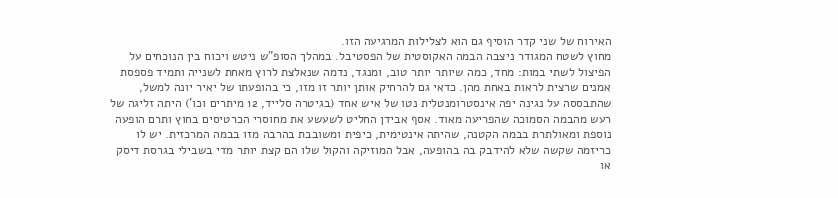האירוח של שני קדר הוסיף גם הוא לצלילות המרגיעה הזו.
מחוץ לשטח המגודר ניצבה הבמה האקוסטית של הפסטיבל. במהלך הסופ"ש ניטש ויכוח בין הנוכחים על הפיצול לשתי במות: מחד, כמה שיותר יותר טוב, ומנגד, נדמה שנאלצת לרוץ מאחת לשנייה ותמיד פספסת אמנים שרצית לראות באחת מהן. כדאי גם להרחיק אותן יותר זו מזו, כי בהופעתו של יאיר יונה למשל, שהתבססה על נגינה יפה אינסטרומנטלית נטו של איש אחד (בגיטרה סלייד, 12 מיתרים וכו') היתה זליגה של רעש מהבמה הסמוכה שהפריעה מאוד. אסף אבידן החליט לשעשע את מחוסרי הכרטיסים בחוץ ותרם הופעה נוספת ומאולתרת בבמה הקטנה, שהיתה אינטימית, כיפית ומשובבת בהרבה מזו בבמה המרכזית. יש לו כריזמה שקשה שלא להידבק בה בהופעה, אבל המוזיקה והקול שלו הם קצת יותר מדי בשבילי בגרסת דיסק או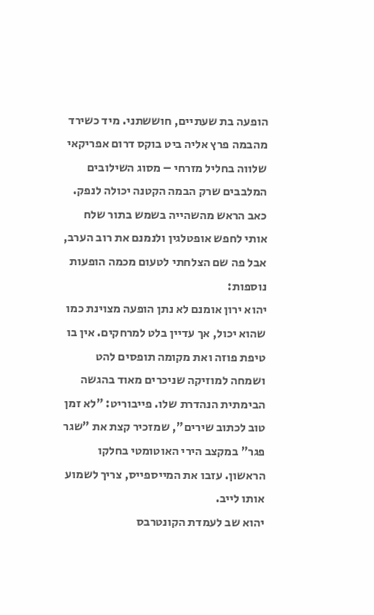הופעה בת שעתיים, חוששתני. מיד כשירד מהבמה פרץ אליה ביט בוקס דרום אפריקאי שלווה בחליל מזרחי – מסוג השילובים המלבבים שרק הבמה הקטנה יכולה לנפק.
כאב הראש מהשהייה בשמש בתור שלח אותי לחפש אופטלגין ולנמנם את רוב הערב, אבל פה שם הצלחתי לטעום מכמה הופעות נוספות:
יהוא ירון אומנם לא נתן הופעה מצוינת כמו שהוא יכול, אך עדיין בלט למרחקים. אין בו טיפת פוזה ואת מקומה תופסים להט ושמחה למוזיקה שניכרים מאוד בהגשה הבימתית הנהדרת שלו. פייבוריט: "לא זמן טוב לכתוב שירים", שמזכיר קצת את "שגר פגר" במקצב הירי האוטומטי בחלקו הראשון. עזבו את המייספייס, צריך לשמוע אותו לייב.
יהוא שב לעמדת הקונטרבס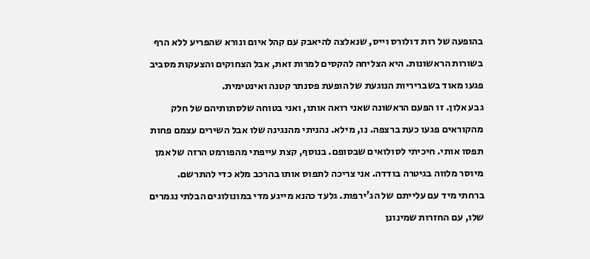בהופעה של רות דולורס וייס, שנאלצה להיאבק עם קהל איום ונורא שהפריע ללא הרף בשורות הראשונות. היא הצליחה להקסים למרות זאת, אבל הצחוקים והצעקות מסביב פגעו מאוד בשבריריות הנוגעת של הופעת פסנתר קטנה ואינטימית.
גבע אלון. זו הפעם הראשונה שאני רואה אותו, ואני בטוחה שלסתותיהם של חלק מהקוראים פגעו כעת ברצפה. נו, מילא. נהניתי מהנגינה שלו אבל השירים עצמם פחות תפסו אותי. חיכיתי לסולואים שבסופם. בנוסף, קצת עייפתי מהפורמט הרזה של אמן מיוסר מלווה בגיטרה בודדה. אני צריכה לתפוס אותו בהרכב מלא כדי להתרשם.
ברחתי מיד עם עלייתם של הג'ירפות. גלעד כהנא מייגע מדי במונולוגים הבלתי נגמרים שלו, עם החזרות שמינונן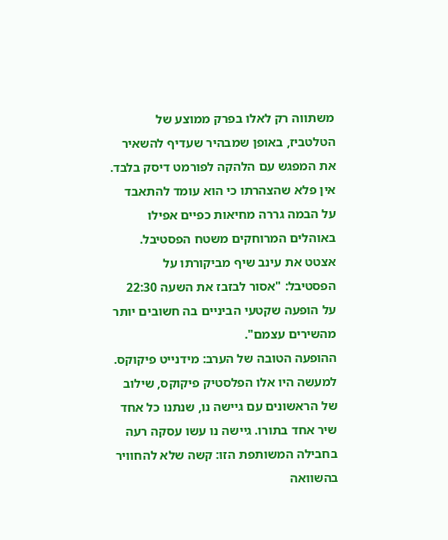משתווה רק לאלו בפרק ממוצע של הטלטביז, באופן שמבהיר שעדיף להשאיר את המפגש עם הלהקה לפורמט דיסק בלבד. אין פלא שהצהרתו כי הוא עומד להתאבד על הבמה גררה מחיאות כפיים אפילו באוהלים המרוחקים משטח הפסטיבל. אצטט את עינב שיף מביקורתו על הפסטיבל: "אסור לבזבז את השעה 22:30 על הופעה שקטעי הביניים בה חשובים יותר מהשירים עצמם".
ההופעה הטובה של הערב: מידנייט פיקוקס. למעשה היו אלו הפלסטיק פיקוקס, שילוב של הראשונים עם גיישה נו, שנתנו כל אחד שיר אחד בתורו. גיישה נו עשו עסקה רעה בחבילה המשותפת הזו: קשה שלא להחוויר בהשוואה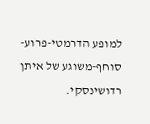למופע הדרמטי-פרוע-סוחף-משוגע של איתן רדושינסקי.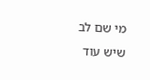מי שם לב שיש עוד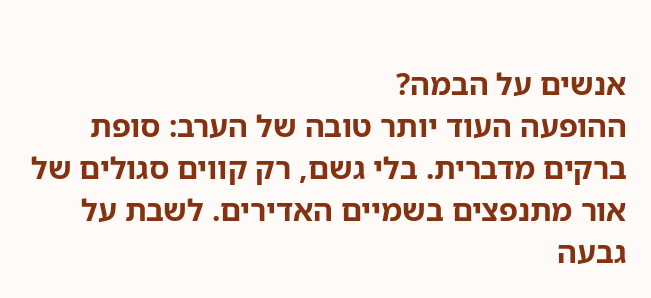אנשים על הבמה?
ההופעה העוד יותר טובה של הערב: סופת ברקים מדברית. בלי גשם, רק קווים סגולים של אור מתנפצים בשמיים האדירים. לשבת על גבעה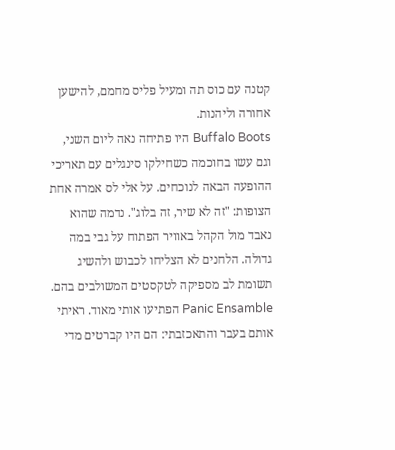קטנה עם כוס תה ומעיל פליס מחמם, להישען אחורה וליהנות.
Buffalo Boots היו פתיחה נאה ליום השני, וגם עשו בחוכמה כשחילקו סינגלים עם תאריכי ההופעה הבאה לנוכחים. על אלי לס אמרה אחת הצופות: "זה לא שיר, זה בלוג". נדמה שהוא נאבד מול הקהל באוויר הפתוח על גבי במה גדולה. הלחנים לא הצליחו לכבוש ולהשיג תשומת לב מספיקה לטקסטים המשולבים בהם. Panic Ensamble הפתיעו אותי מאוד. ראיתי אותם בעבר והתאכזבתי: הם היו קברטים מדי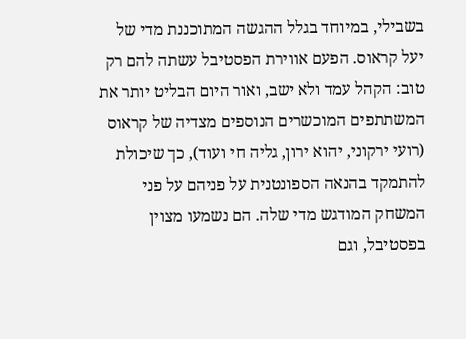בשבילי, במיוחד בגלל ההגשה המתוכננת מדי של יעל קראוס. הפעם אווירת הפסטיבל עשתה להם רק טוב: הקהל עמד ולא ישב, ואור היום הבליט יותר את המשתתפים המוכשרים הנוספים מצדיה של קראוס (רועי ירקוני, יהוא ירון, גליה חי ועוד), כך שיכולת להתמקד בהנאה הספונטנית על פניהם על פני המשחק המודגש מדי שלה. הם נשמעו מצוין בפסטיבל, וגם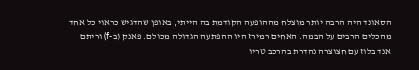הסאונד היה הרבה יותר מוצלח מההופעה הקודמת בה הייתי, באופן שהדגיש כראוי כל אחד מהכלים הרבים על הבמה. האחים רמירז היו ההפתעה הגדולה מכולם. פאנק (ב-f) וריתם אנד בלוז עם חצוצרה נהדרת בהרכב טריו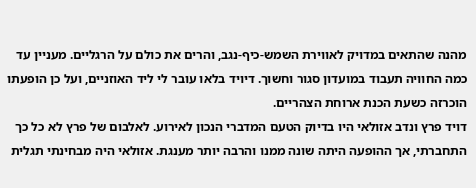מהנה שהתאים במדויק לאווירת השמש-כיף-נגב, והרים את כולם על הרגליים. מעניין עד כמה החוויה תעבוד במועדון סגור וחשוך. דיויד בלאו עובר לי ליד האוזניים, ועל כן הופעתו הוכרזה כשעת הכנת ארוחת הצהריים.
דויד פרץ ונדב אזולאי היו בדיוק הטעם המדברי הנכון לאירוע. לאלבום של פרץ לא כל כך התחברתי, אך ההופעה היתה שונה ממנו והרבה יותר מענגת. אזולאי היה מבחינתי תגלית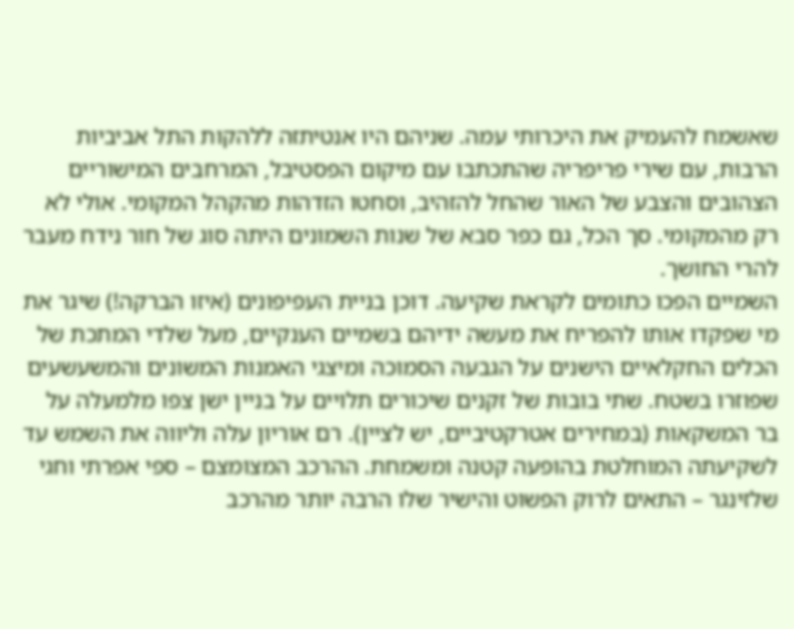שאשמח להעמיק את היכרותי עמה. שניהם היו אנטיתזה ללהקות התל אביביות הרבות, עם שירי פריפריה שהתכתבו עם מיקום הפסטיבל, המרחבים המישוריים הצהובים והצבע של האור שהחל להזהיב, וסחטו הזדהות מהקהל המקומי. אולי לא רק מהמקומי. סך הכל, גם כפר סבא של שנות השמונים היתה סוג של חור נידח מעבר להרי החושך.
השמיים הפכו כתומים לקראת שקיעה. דוכן בניית העפיפונים (איזו הברקה!) שיגר את מי שפקדו אותו להפריח את מעשה ידיהם בשמיים הענקיים, מעל שלדי המתכת של הכלים החקלאיים הישנים על הגבעה הסמוכה ומיצגי האמנות המשונים והמשעשעים שפוזרו בשטח. שתי בובות של זקנים שיכורים תלויים על בניין ישן צפו מלמעלה על בר המשקאות (במחירים אטרקטיביים, יש לציין). רם אוריון עלה וליווה את השמש עד לשקיעתה המוחלטת בהופעה קטנה ומשמחת. ההרכב המצומצם – ספי אפרתי וחגי שלזינגר – התאים לרוק הפשוט והישיר שלו הרבה יותר מהרכב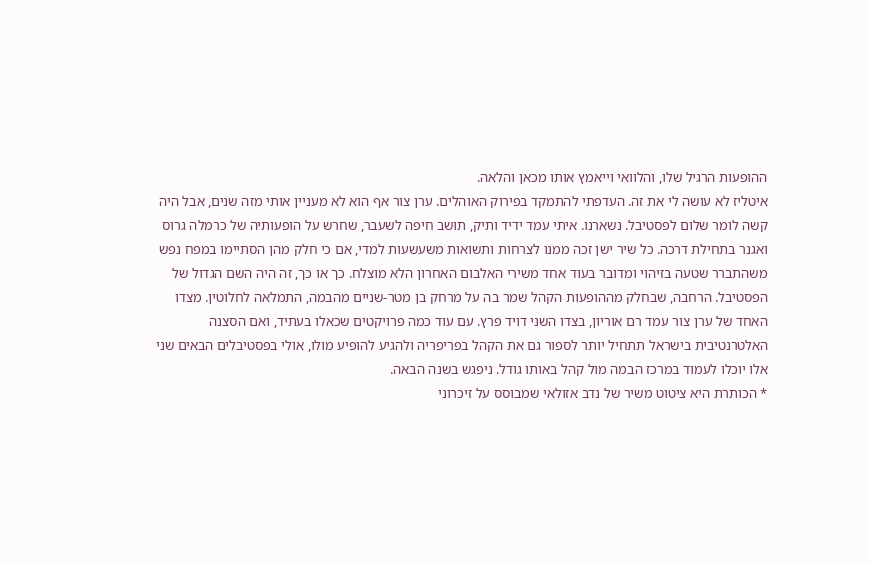ההופעות הרגיל שלו, והלוואי וייאמץ אותו מכאן והלאה.
איטליז לא עושה לי את זה. העדפתי להתמקד בפירוק האוהלים. ערן צור אף הוא לא מעניין אותי מזה שנים, אבל היה קשה לומר שלום לפסטיבל. נשארנו. איתי עמד ידיד ותיק, תושב חיפה לשעבר, שחרש על הופעותיה של כרמלה גרוס ואגנר בתחילת דרכה. כל שיר ישן זכה ממנו לצרחות ותשואות משעשעות למדי, אם כי חלק מהן הסתיימו במפח נפש משהתברר שטעה בזיהוי ומדובר בעוד אחד משירי האלבום האחרון הלא מוצלח. כך או כך, זה היה השם הגדול של הפסטיבל. הרחבה, שבחלק מההופעות הקהל שמר בה על מרחק בן מטר-שניים מהבמה, התמלאה לחלוטין. מצדו האחד של ערן צור עמד רם אוריון, בצדו השני דויד פרץ. עם עוד כמה פרויקטים שכאלו בעתיד, ואם הסצנה האלטרנטיבית בישראל תתחיל יותר לספור גם את הקהל בפריפריה ולהגיע להופיע מולו, אולי בפסטיבלים הבאים שני אלו יוכלו לעמוד במרכז הבמה מול קהל באותו גודל. ניפגש בשנה הבאה.
* הכותרת היא ציטוט משיר של נדב אזולאי שמבוסס על זיכרוני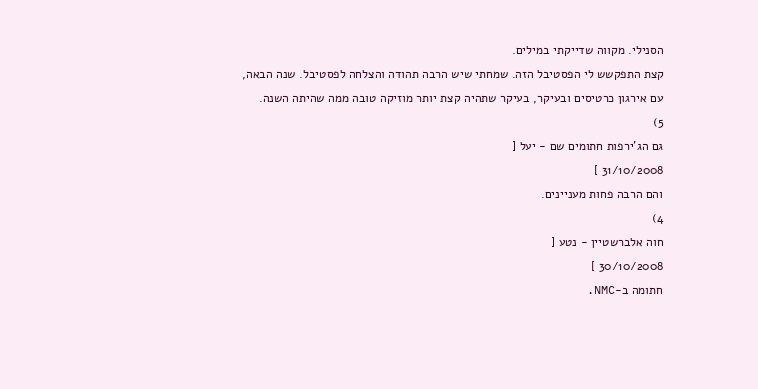הסנילי. מקווה שדייקתי במילים.
קצת התפקשש לי הפסטיבל הזה. שמחתי שיש הרבה תהודה והצלחה לפסטיבל. שנה הבאה, עם אירגון כרטיסים ובעיקר, בעיקר שתהיה קצת יותר מוזיקה טובה ממה שהיתה השנה.
5)
גם הג'ירפות חתומים שם - יעל [
31/10/2008 ]
והם הרבה פחות מעניינים.
4)
חוה אלברשטיין - נטע [
30/10/2008 ]
חתומה ב-NMC.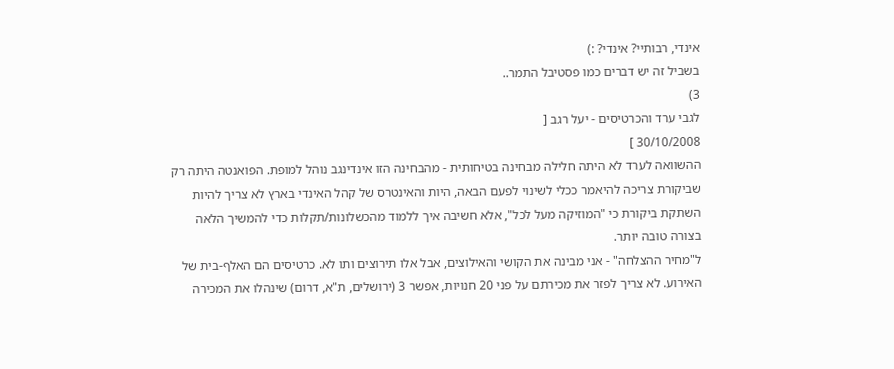אינדי, רבותיי? אינדי? :)
בשביל זה יש דברים כמו פסטיבל התמר..
3)
לגבי ערד והכרטיסים - יעל רגב [
30/10/2008 ]
ההשוואה לערד לא היתה חלילה מבחינה בטיחותית - מהבחינה הזו אינדינגב נוהל למופת. הפואנטה היתה רק שביקורת צריכה להיאמר ככלי לשינוי לפעם הבאה, היות והאינטרס של קהל האינדי בארץ לא צריך להיות השתקת ביקורת כי "המוזיקה מעל לכל", אלא חשיבה איך ללמוד מהכשלונות/תקלות כדי להמשיך הלאה בצורה טובה יותר.
ל"מחיר ההצלחה" - אני מבינה את הקושי והאילוצים, אבל אלו תירוצים ותו לא. כרטיסים הם האלף-בית של האירוע. לא צריך לפזר את מכירתם על פני 20 חנויות, אפשר 3 (ירושלים, ת"א, דרום) שינהלו את המכירה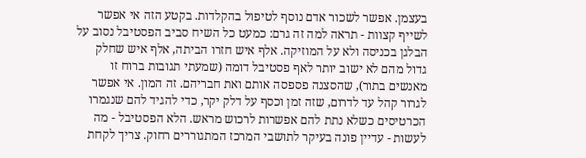בעצמן. אפשר לשכור אדם נוסף לטיפול בהקלדות. בקטע הזה אי אפשר לשייף קצוות - תראה למה זה גרם: כמעט כל השיח סביב הפסטיבל נסוב על הבלגן בכניסה ולא על המוזיקה. אלף איש חזרו הביתה, אלף איש שחלק גדול מהם לא ישוב יותר לאף פסטיבל דומה (שמעתי תגובות ברוח זו מאנשים בתור), שהסצנה פספסה אותם ואת חבריהם. זה המון. אי אפשר לגרור קהל עד לדרום, שזה זמן וכסף על דלק יקר, כדי להגיד להם שנגמרו הכרטיסים כשלא נתת להם אפשרות לרכוש מראש. הלא הפסטיבל - מה לעשות - עדיין פונה בעיקר לתושבי המרכז המתגוררים רחוק. צריך לקחת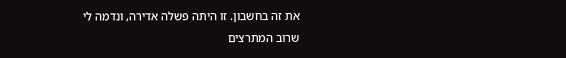את זה בחשבון. זו היתה פשלה אדירה, ונדמה לי שרוב המתרצים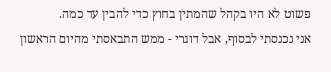פשוט לא היו בקהל שהמתין בחוץ כדי להבין עד כמה.
אני נכנסתי לבסוף, אבל דוגרי - ממש התבאסתי מהיום הראשון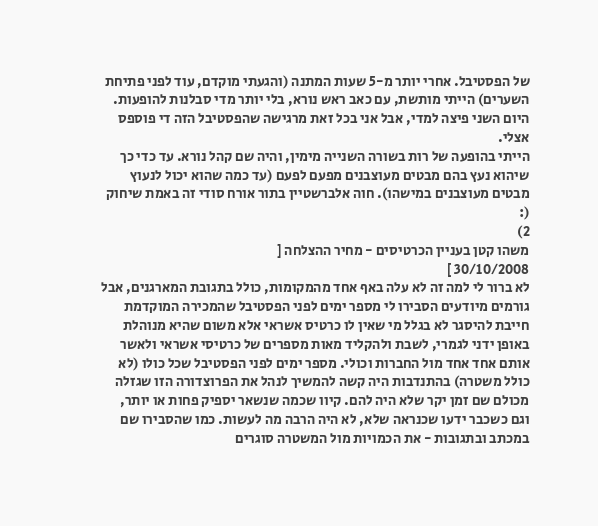של הפסטיבל. אחרי יותר מ-5 שעות המתנה (והגעתי מוקדם, עוד לפני פתיחת השערים) הייתי מותשת, עם כאב ראש נורא, בלי יותר מדי סבלנות להופעות. היום השני פיצה למדי, אבל אני בכל זאת מרגישה שהפסטיבל הזה די פוספס אצלי.
הייתי בהופעה של רות בשורה השנייה מימין, והיה שם קהל נורא. עד כדי כך שיהוא נעץ בהם מבטים מעוצבנים מפעם לפעם (עד כמה שהוא יכול לנעוץ מבטים מעוצבנים במישהו). חוה אלברשטיין בתור אורח סודי זה באמת שיחוק (:
2)
משהו קטן בעניין הכרטיסים - מחיר ההצלחה [
30/10/2008 ]
לא ברור לי למה זה לא עלה באף אחד מהמקומות, כולל בתגובת המארגנים, אבל גורמים מיודעים הסבירו לי מספר ימים לפני הפסטיבל שהמכירה המוקדמת חייבת להיסגר לא בגלל מי שאין לו כרטיס אשראי אלא משום שהיא מנוהלת באופן ידני לגמרי, לשבת ולהקליד מאות מספרים של כרטיסי אשראי ולאשר אותם אחד אחד מול החברות וכולי. מספר ימים לפני הפסטיבל שכל כולו (לא כולל משטרה) בהתנדבות היה קשה להמשיך לנהל את הפרוצדורה הזו שגזלה מכולם שם זמן יקר שלא היה להם. קיוו שכמה שנשאר יספיק פחות או יותר, וגם כשכבר ידעו שכנראה שלא, לא היה הרבה מה לעשות. כמו שהסבירו שם במכתב ובתגובות - את הכמויות מול המשטרה סוגרים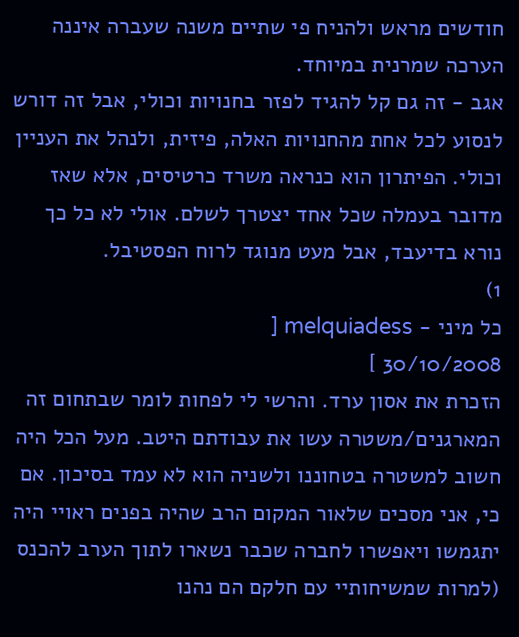חודשים מראש ולהניח פי שתיים משנה שעברה איננה הערכה שמרנית במיוחד.
אגב - זה גם קל להגיד לפזר בחנויות וכולי, אבל זה דורש לנסוע לכל אחת מהחנויות האלה, פיזית, ולנהל את העניין וכולי. הפיתרון הוא כנראה משרד כרטיסים, אלא שאז מדובר בעמלה שכל אחד יצטרך לשלם. אולי לא כל כך נורא בדיעבד, אבל מעט מנוגד לרוח הפסטיבל.
1)
כל מיני - melquiadess [
30/10/2008 ]
הזכרת את אסון ערד. והרשי לי לפחות לומר שבתחום זה המארגנים/משטרה עשו את עבודתם היטב. מעל הכל היה חשוב למשטרה בטחוננו ולשניה הוא לא עמד בסיכון. אם כי, אני מסכים שלאור המקום הרב שהיה בפנים ראויי היה יתגמשו ויאפשרו לחברה שכבר נשארו לתוך הערב להכנס (למרות שמשיחותיי עם חלקם הם נהנו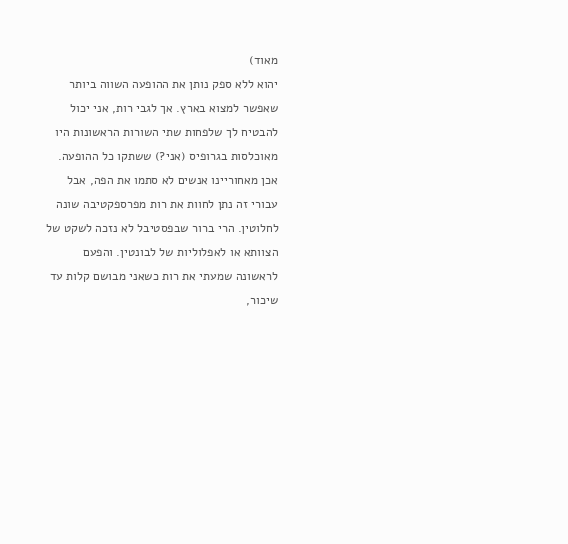מאוד)
יהוא ללא ספק נותן את ההופעה השווה ביותר שאפשר למצוא בארץ. אך לגבי רות, אני יכול להבטיח לך שלפחות שתי השורות הראשונות היו מאוכלסות בגרופיס (אני?) ששתקו כל ההופעה. אכן מאחוריינו אנשים לא סתמו את הפה, אבל עבורי זה נתן לחוות את רות מפרספקטיבה שונה לחלוטין. הרי ברור שבפסטיבל לא נזכה לשקט של הצוותא או לאפלוליות של לבונטין. והפעם לראשונה שמעתי את רות כשאני מבושם קלות עד שיכור,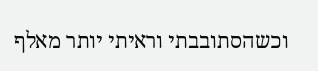וכשהסתובבתי וראיתי יותר מאלף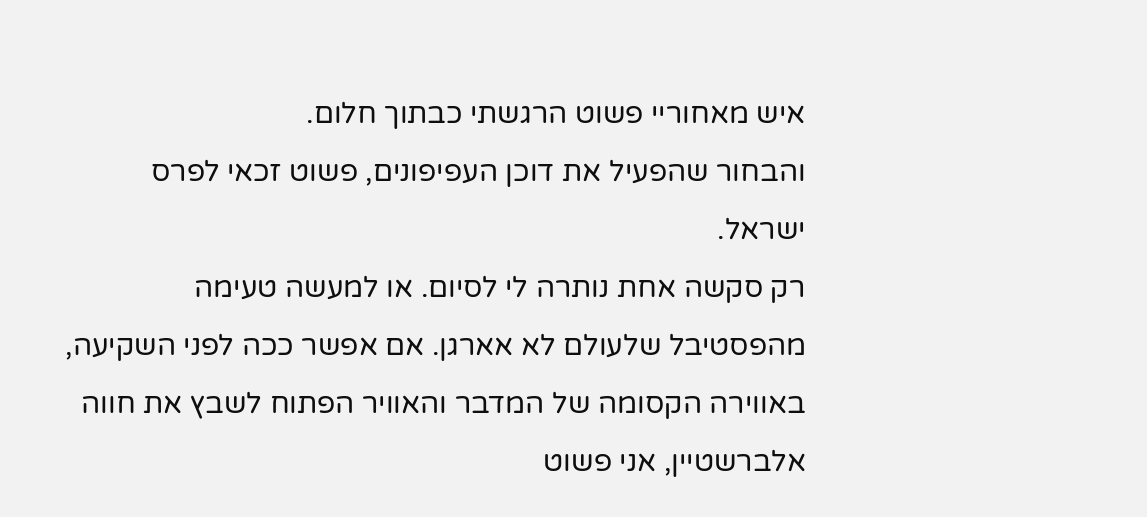איש מאחוריי פשוט הרגשתי כבתוך חלום.
והבחור שהפעיל את דוכן העפיפונים, פשוט זכאי לפרס ישראל.
רק סקשה אחת נותרה לי לסיום. או למעשה טעימה מהפסטיבל שלעולם לא אארגן. אם אפשר ככה לפני השקיעה, באווירה הקסומה של המדבר והאוויר הפתוח לשבץ את חווה אלברשטיין, אני פשוט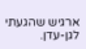ארגיש שהגעתי לגן-עדן.